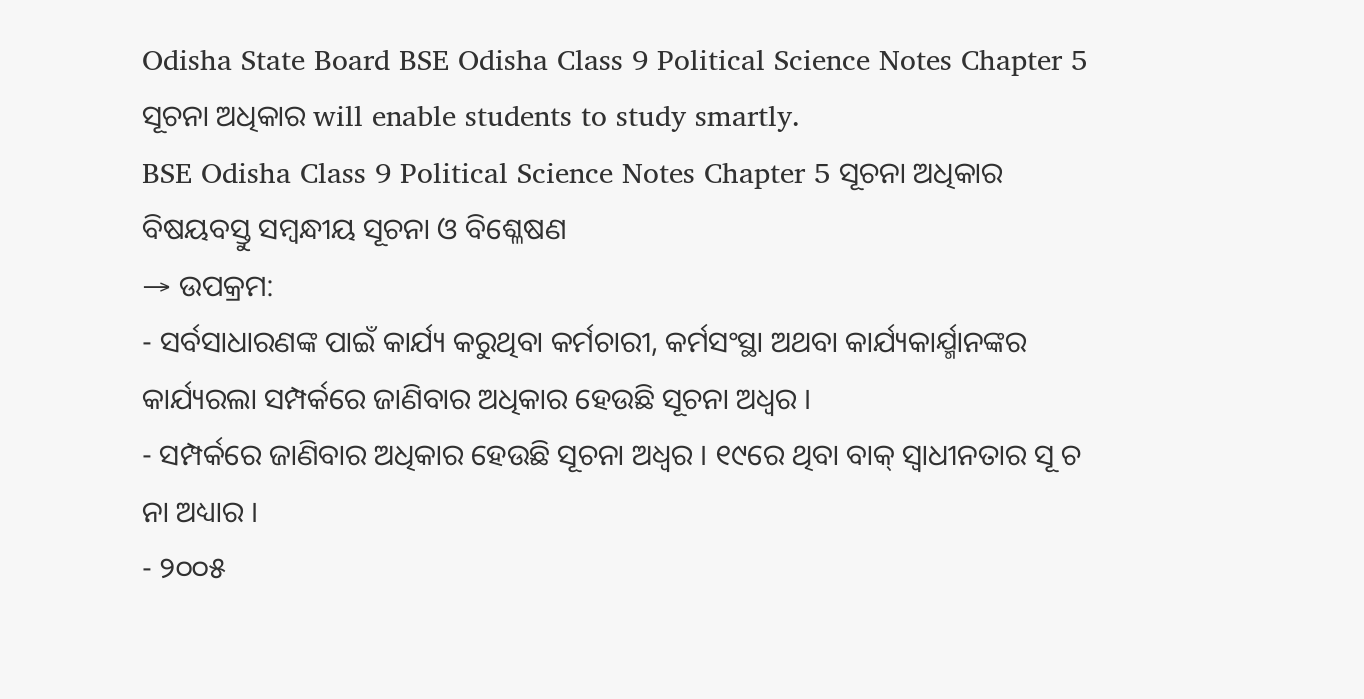Odisha State Board BSE Odisha Class 9 Political Science Notes Chapter 5 ସୂଚନା ଅଧିକାର will enable students to study smartly.
BSE Odisha Class 9 Political Science Notes Chapter 5 ସୂଚନା ଅଧିକାର
ବିଷୟବସ୍ତୁ ସମ୍ବନ୍ଧୀୟ ସୂଚନା ଓ ବିଶ୍ଳେଷଣ
→ ଉପକ୍ରମ:
- ସର୍ବସାଧାରଣଙ୍କ ପାଇଁ କାର୍ଯ୍ୟ କରୁଥିବା କର୍ମଚାରୀ, କର୍ମସଂସ୍ଥା ଅଥବା କାର୍ଯ୍ୟକାର୍ଯ୍ମାନଙ୍କର କାର୍ଯ୍ୟରଲା ସମ୍ପର୍କରେ ଜାଣିବାର ଅଧିକାର ହେଉଛି ସୂଚନା ଅଧ୍ଵର ।
- ସମ୍ପର୍କରେ ଜାଣିବାର ଅଧିକାର ହେଉଛି ସୂଚନା ଅଧ୍ଵର । ୧୯ରେ ଥିବା ବାକ୍ ସ୍ଵାଧୀନତାର ସୂ ଚ ନା ଅଧ୍ୟାର ।
- ୨୦୦୫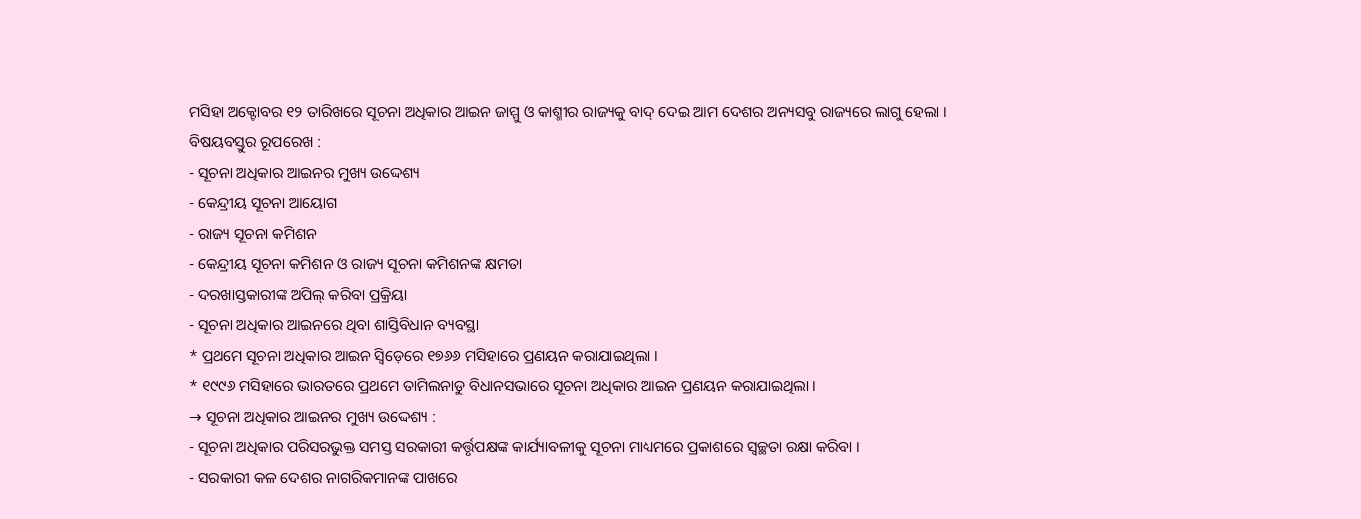ମସିହା ଅକ୍ଟୋବର ୧୨ ତାରିଖରେ ସୂଚନା ଅଧିକାର ଆଇନ ଜାମ୍ମୁ ଓ କାଶ୍ମୀର ରାଜ୍ୟକୁ ବାଦ୍ ଦେଇ ଆମ ଦେଶର ଅନ୍ୟସବୁ ରାଜ୍ୟରେ ଲାଗୁ ହେଲା ।
ବିଷୟବସ୍ତୁର ରୂପରେଖ :
- ସୂଚନା ଅଧିକାର ଆଇନର ମୁଖ୍ୟ ଉଦ୍ଦେଶ୍ୟ
- କେନ୍ଦ୍ରୀୟ ସୂଚନା ଆୟୋଗ
- ରାଜ୍ୟ ସୂଚନା କମିଶନ
- କେନ୍ଦ୍ରୀୟ ସୂଚନା କମିଶନ ଓ ରାଜ୍ୟ ସୂଚନା କମିଶନଙ୍କ କ୍ଷମତା
- ଦରଖାସ୍ତକାରୀଙ୍କ ଅପିଲ୍ କରିବା ପ୍ରକ୍ରିୟା
- ସୂଚନା ଅଧିକାର ଆଇନରେ ଥିବା ଶାସ୍ତିବିଧାନ ବ୍ୟବସ୍ଥା
* ପ୍ରଥମେ ସୂଚନା ଅଧିକାର ଆଇନ ସ୍ଵିଡ଼େରେ ୧୭୬୬ ମସିହାରେ ପ୍ରଣୟନ କରାଯାଇଥିଲା ।
* ୧୯୯୬ ମସିହାରେ ଭାରତରେ ପ୍ରଥମେ ତାମିଲନାଡୁ ବିଧାନସଭାରେ ସୂଚନା ଅଧିକାର ଆଇନ ପ୍ରଣୟନ କରାଯାଇଥିଲା ।
→ ସୂଚନା ଅଧିକାର ଆଇନର ମୁଖ୍ୟ ଉଦ୍ଦେଶ୍ୟ :
- ସୂଚନା ଅଧିକାର ପରିସରଭୁକ୍ତ ସମସ୍ତ ସରକାରୀ କର୍ତ୍ତୃପକ୍ଷଙ୍କ କାର୍ଯ୍ୟାବଳୀକୁ ସୂଚନା ମାଧ୍ୟମରେ ପ୍ରକାଶରେ ସ୍ଵଚ୍ଛତା ରକ୍ଷା କରିବା ।
- ସରକାରୀ କଳ ଦେଶର ନାଗରିକମାନଙ୍କ ପାଖରେ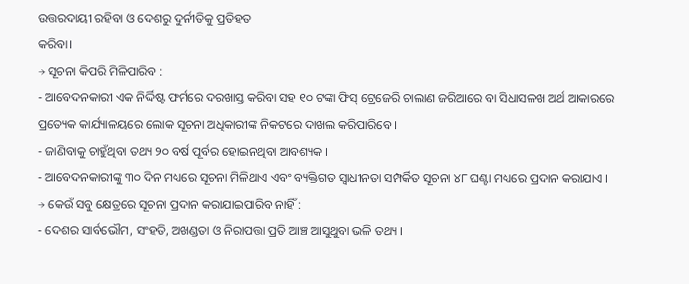ଉତ୍ତରଦାୟୀ ରହିବା ଓ ଦେଶରୁ ଦୁର୍ନୀତିକୁ ପ୍ରତିହତ
କରିବା।
→ ସୂଚନା କିପରି ମିଳିପାରିବ :
- ଆବେଦନକାରୀ ଏକ ନିର୍ଦ୍ଦିଷ୍ଟ ଫର୍ମରେ ଦରଖାସ୍ତ କରିବା ସହ ୧୦ ଟଙ୍କା ଫିସ୍ ଟ୍ରେଜେରି ଚାଲାଣ ଜରିଆରେ ବା ସିଧାସଳଖ ଅର୍ଥ ଆକାରରେ ପ୍ରତ୍ୟେକ କାର୍ଯ୍ୟାଳୟରେ ଲୋକ ସୂଚନା ଅଧିକାରୀଙ୍କ ନିକଟରେ ଦାଖଲ କରିପାରିବେ ।
- ଜାଣିବାକୁ ଚାହୁଁଥିବା ତଥ୍ୟ ୨୦ ବର୍ଷ ପୂର୍ବର ହୋଇନଥିବା ଆବଶ୍ୟକ ।
- ଆବେଦନକାରୀଙ୍କୁ ୩୦ ଦିନ ମଧ୍ୟରେ ସୂଚନା ମିଳିଥାଏ ଏବଂ ବ୍ୟକ୍ତିଗତ ସ୍ଵାଧୀନତା ସମ୍ପର୍କିତ ସୂଚନା ୪୮ ଘଣ୍ଟା ମଧ୍ୟରେ ପ୍ରଦାନ କରାଯାଏ ।
→ କେଉଁ ସବୁ କ୍ଷେତ୍ରରେ ସୂଚନା ପ୍ରଦାନ କରାଯାଇପାରିବ ନାହିଁ :
- ଦେଶର ସାର୍ବଭୌମ, ସଂହତି, ଅଖଣ୍ଡତା ଓ ନିରାପତ୍ତା ପ୍ରତି ଆଞ୍ଚ ଆସୁଥୁବା ଭଳି ତଥ୍ୟ ।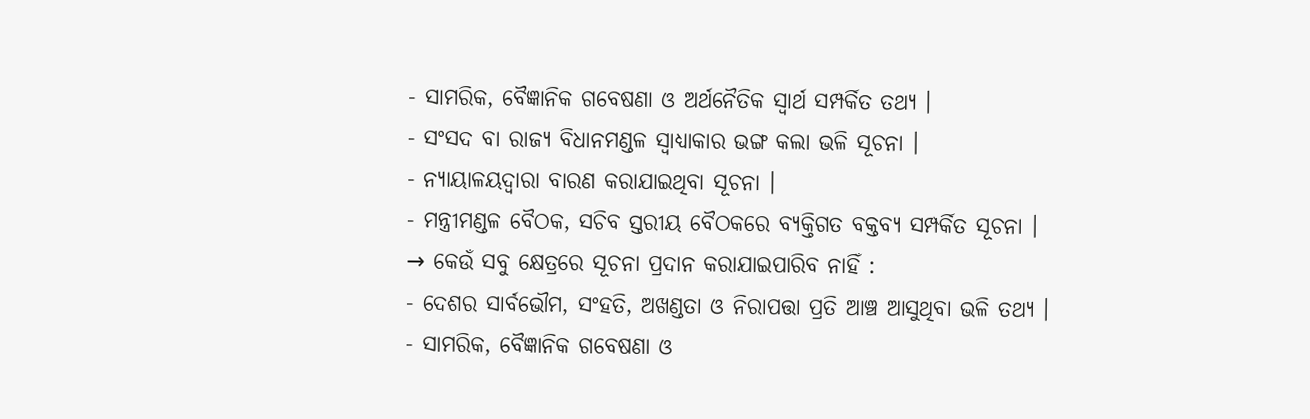- ସାମରିକ, ବୈଜ୍ଞାନିକ ଗବେଷଣା ଓ ଅର୍ଥନୈତିକ ସ୍ବାର୍ଥ ସମ୍ପର୍କିତ ତଥ୍ୟ ।
- ସଂସଦ ବା ରାଜ୍ୟ ବିଧାନମଣ୍ଡଳ ସ୍ବାଧ୍ୟାକାର ଭଙ୍ଗ କଲା ଭଳି ସୂଚନା ।
- ନ୍ୟାୟାଳୟଦ୍ବାରା ବାରଣ କରାଯାଇଥିବା ସୂଚନା ।
- ମନ୍ତ୍ରୀମଣ୍ଡଳ ବୈଠକ, ସଚିବ ସ୍ତରୀୟ ବୈଠକରେ ବ୍ୟକ୍ତିଗତ ବକ୍ତବ୍ୟ ସମ୍ପର୍କିତ ସୂଚନା ।
→ କେଉଁ ସବୁ କ୍ଷେତ୍ରରେ ସୂଚନା ପ୍ରଦାନ କରାଯାଇପାରିବ ନାହିଁ :
- ଦେଶର ସାର୍ବଭୌମ, ସଂହତି, ଅଖଣ୍ଡତା ଓ ନିରାପତ୍ତା ପ୍ରତି ଆଞ୍ଚ ଆସୁଥିବା ଭଳି ତଥ୍ୟ ।
- ସାମରିକ, ବୈଜ୍ଞାନିକ ଗବେଷଣା ଓ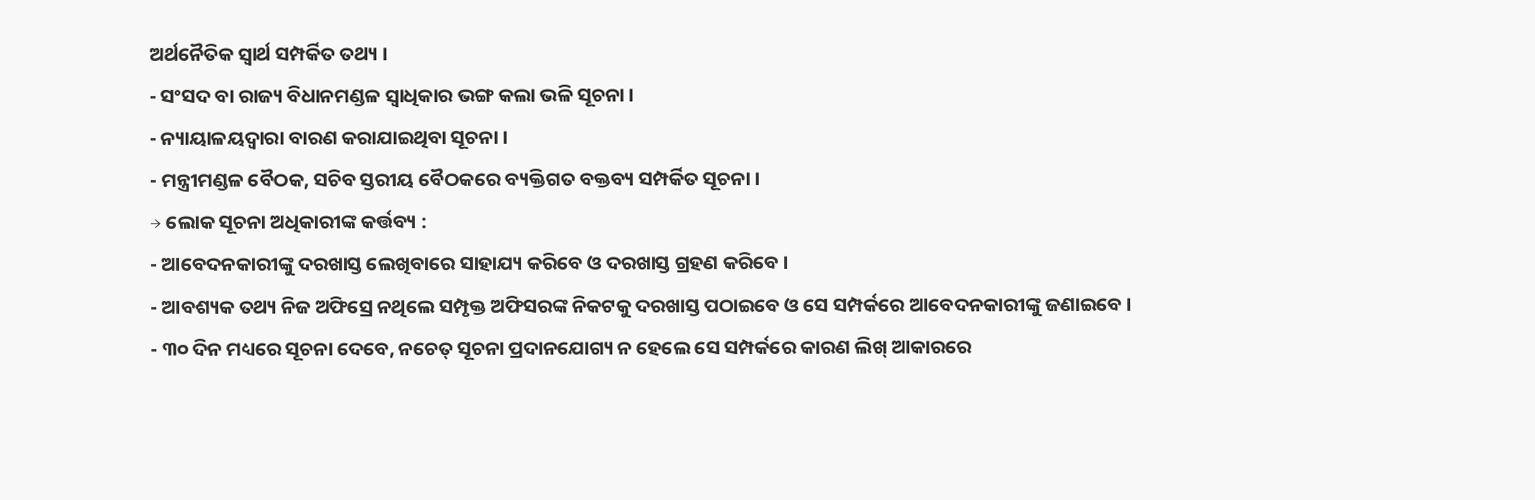ଅର୍ଥନୈତିକ ସ୍ଵାର୍ଥ ସମ୍ପର୍କିତ ତଥ୍ୟ ।
- ସଂସଦ ବା ରାଜ୍ୟ ବିଧାନମଣ୍ଡଳ ସ୍ଵାଧିକାର ଭଙ୍ଗ କଲା ଭଳି ସୂଚନା ।
- ନ୍ୟାୟାଳୟଦ୍ୱାରା ବାରଣ କରାଯାଇଥିବା ସୂଚନା ।
- ମନ୍ତ୍ରୀମଣ୍ଡଳ ବୈଠକ, ସଚିବ ସ୍ତରୀୟ ବୈଠକରେ ବ୍ୟକ୍ତିଗତ ବକ୍ତବ୍ୟ ସମ୍ପର୍କିତ ସୂଚନା ।
→ ଲୋକ ସୂଚନା ଅଧିକାରୀଙ୍କ କର୍ତ୍ତବ୍ୟ :
- ଆବେଦନକାରୀଙ୍କୁ ଦରଖାସ୍ତ ଲେଖିବାରେ ସାହାଯ୍ୟ କରିବେ ଓ ଦରଖାସ୍ତ ଗ୍ରହଣ କରିବେ ।
- ଆବଶ୍ୟକ ତଥ୍ୟ ନିଜ ଅଫିସ୍ରେ ନଥିଲେ ସମ୍ପୃକ୍ତ ଅଫିସରଙ୍କ ନିକଟକୁ ଦରଖାସ୍ତ ପଠାଇବେ ଓ ସେ ସମ୍ପର୍କରେ ଆବେଦନକାରୀଙ୍କୁ ଜଣାଇବେ ।
- ୩୦ ଦିନ ମଧ୍ୟରେ ସୂଚନା ଦେବେ, ନଚେତ୍ ସୂଚନା ପ୍ରଦାନଯୋଗ୍ୟ ନ ହେଲେ ସେ ସମ୍ପର୍କରେ କାରଣ ଲିଖ୍ ଆକାରରେ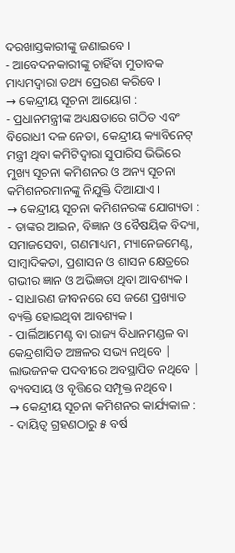ଦରଖାସ୍ତକାରୀଙ୍କୁ ଜଣାଇବେ ।
- ଆବେଦନକାରୀଙ୍କୁ ଚାହିଁବା ମୁତାବକ ମାଧ୍ୟମଦ୍ୱାରା ତଥ୍ୟ ପ୍ରେରଣ କରିବେ ।
→ କେନ୍ଦ୍ରୀୟ ସୂଚନା ଆୟୋଗ :
- ପ୍ରଧାନମନ୍ତ୍ରୀଙ୍କ ଅଧ୍ୟକ୍ଷତାରେ ଗଠିତ ଏବଂ ବିରୋଧୀ ଦଳ ନେତା, କେନ୍ଦ୍ରୀୟ କ୍ୟାବିନେଟ୍ ମନ୍ତ୍ରୀ ଥିବା କମିଟିଦ୍ଵାରା ସୁପାରିସ ଭିଭିରେ ମୁଖ୍ୟ ସୂଚନା କମିଶନର ଓ ଅନ୍ୟ ସୂଚନା କମିଶନରମାନଙ୍କୁ ନିଯୁକ୍ତି ଦିଆଯାଏ ।
→ କେନ୍ଦ୍ରୀୟ ସୂଚନା କମିଶନରଙ୍କ ଯୋଗ୍ୟତା :
- ତାଙ୍କର ଆଇନ, ବିଜ୍ଞାନ ଓ ବୈଷୟିକ ବିଦ୍ୟା, ସମାଜସେବା, ଗଣମାଧ୍ୟମ, ମ୍ୟାନେଜମେଣ୍ଟ, ସାମ୍ବାଦିକତା, ପ୍ରଶାସନ ଓ ଶାସନ କ୍ଷେତ୍ରରେ ଗଭୀର ଜ୍ଞାନ ଓ ଅଭିଜ୍ଞତା ଥିବା ଆବଶ୍ୟକ ।
- ସାଧାରଣ ଜୀବନରେ ସେ ଜଣେ ପ୍ରଖ୍ୟାତ ବ୍ୟକ୍ତି ହୋଇଥିବା ଆବଶ୍ୟକ ।
- ପାର୍ଲିଆମେଣ୍ଟ ବା ରାଜ୍ୟ ବିଧାନମଣ୍ଡଳ ବା କେନ୍ଦ୍ରଶାସିତ ଅଞ୍ଚଳର ସଭ୍ୟ ନଥିବେ | ଲାଭଜନକ ପଦବୀରେ ଅବସ୍ଥାପିତ ନଥିବେ | ବ୍ୟବସାୟ ଓ ବୃତ୍ତିରେ ସମ୍ପୃକ୍ତ ନଥିବେ ।
→ କେନ୍ଦ୍ରୀୟ ସୂଚନା କମିଶନର କାର୍ଯ୍ୟକାଳ :
- ଦାୟିତ୍ଵ ଗ୍ରହଣଠାରୁ ୫ ବର୍ଷ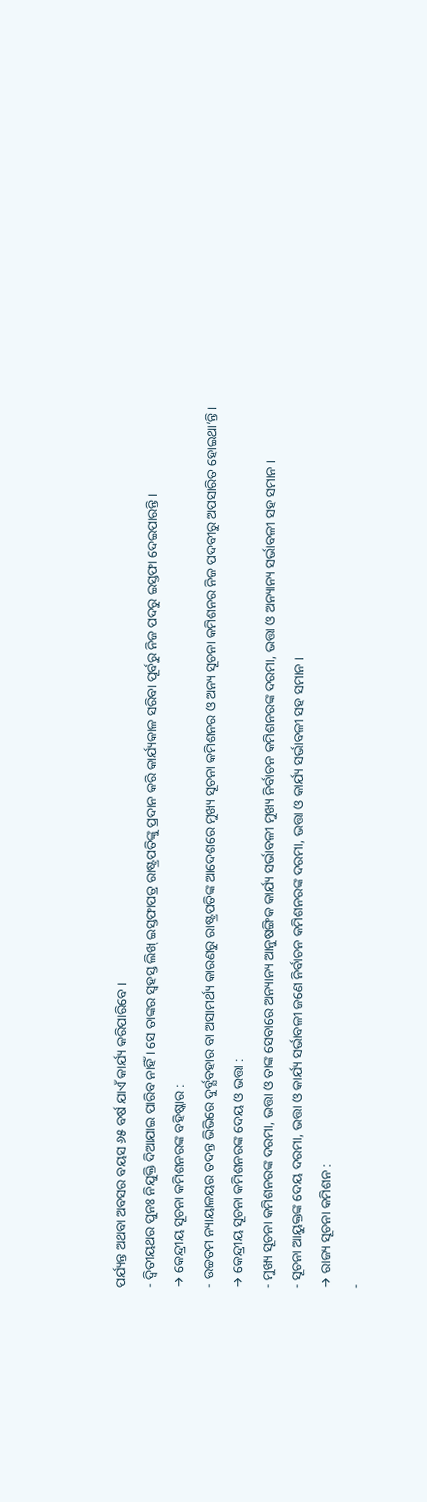ପର୍ଯ୍ୟନ୍ତ ଅଥବା ଅବସର ବୟସ ୬୫ ବର୍ଷ ଯାଏଁ କାର୍ଯ୍ୟ କରିପାରିବେ ।
- ଦ୍ଵିତୀୟଥର ପୁନଃ ନିଯୁକ୍ତି ଦିଆଯାଇ ପାରିବ ନାହିଁ । ସେ ତାଙ୍କର ସ୍ଵହସ୍ତ ଲିଖ୍ ଇସ୍ତଫାପତ୍ର ରାଷ୍ଟ୍ରପତିଙ୍କୁ ପ୍ରଦାନ କରି କାର୍ଯ୍ୟକାଳ ସରିବା ପୂର୍ବରୁ ନିଜ ପଦରୁ ଇସ୍ତଫା ଦେଇପାରନ୍ତି ।
→ କେନ୍ଦ୍ରୀୟ ସୂଚନା କମିଶନରଙ୍କ ବହିଷ୍କାର :
- ଉଚ୍ଚତମ ନ୍ୟାୟାଳୟର ତଦନ୍ତ ଭିଭିରେ ଦୁର୍ବ୍ଯବହାର ବା ଅସାମର୍ଥ୍ୟ କାରଣରୁ ରାଷ୍ଟ୍ରପତିଙ୍କ ଆଦେଶରେ ମୁଖ୍ୟ ସୂଚନା କମିଶନର ଓ ଅନ୍ୟ ସୂଚନା କମିଶନର ନିଜ ପଦବୀରୁ ଅପସାରିତ ହୋଇଥା’ନ୍ତି ।
→ କେନ୍ଦ୍ରୀୟ ସୂଚନା କମିଶନରଙ୍କ ଦେୟ ଓ ଭତ୍ତା :
- ମୁଖ୍ୟ ସୂଚନା କମିଶନରଙ୍କ ଦରମା, ଭତ୍ତା ଓ ତାଙ୍କ ସେବାରେ ଅନ୍ୟାନ୍ୟ ଆନୁଷଙ୍ଗିକ କାର୍ଯ୍ୟ ସର୍ଭାବଳୀ ମୁଖ୍ୟ ନିର୍ବାଚନ କମିଶନରଙ୍କ ଦରମା, ଭତ୍ତା ଓ ଅନ୍ୟାନ୍ୟ ସର୍ଭାବଳୀ ସହ ସମାନ ।
- ସୂଚନା ଆୟୁକ୍ତଙ୍କ ଦେୟ ଦରମା, ଭତ୍ତା ଓ କାର୍ଯ୍ୟ ସର୍ଭାବଳୀ ଜଣେ ନିର୍ବାଚନ କମିଶନରଙ୍କ ଦରମା, ଭତ୍ତା ଓ କାର୍ଯ୍ୟ ସର୍ଭାବଳୀ ସହ ସମାନ ।
→ ରାଜ୍ୟ ସୂଚନା କମିଶନ :
-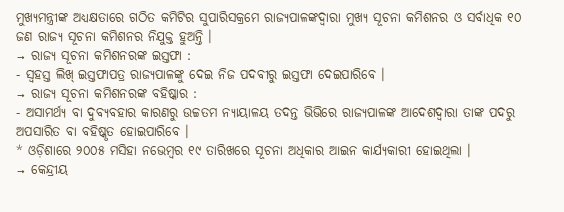ମୁଖ୍ୟମନ୍ତ୍ରୀଙ୍କ ଅଧ୍ୟକ୍ଷତାରେ ଗଠିତ କମିଟିର ସୁପାରିସକ୍ରମେ ରାଜ୍ୟପାଳଙ୍କଦ୍ୱାରା ମୁଖ୍ୟ ସୂଚନା କମିଶନର ଓ ସର୍ବାଧିକ ୧୦ ଜଣ ରାଜ୍ୟ ସୂଚନା କମିଶନର ନିଯୁକ୍ତ ହୁଅନ୍ତି ।
→ ରାଜ୍ୟ ସୂଚନା କମିଶନରଙ୍କ ଇସ୍ତଫା :
- ସ୍ଵହସ୍ତ ଲିଖ୍ ଇସ୍ତଫାପତ୍ର ରାଜ୍ୟପାଳଙ୍କୁ ଦେଇ ନିଜ ପଦବୀରୁ ଇସ୍ତଫା ଦେଇପାରିବେ ।
→ ରାଜ୍ୟ ସୂଚନା କମିଶନରଙ୍କ ବହିଷ୍କାର :
- ଅସାମର୍ଥ୍ୟ ବା ଦୁବ୍ୟବହାର କାରଣରୁ ଉଚ୍ଚତମ ନ୍ୟାୟାଳୟ ତଦନ୍ତ ଭିଭିରେ ରାଜ୍ୟପାଳଙ୍କ ଆଦେଶଦ୍ଵାରା ତାଙ୍କ ପଦରୁ ଅପସାରିତ ବା ବହିଷ୍କୃତ ହୋଇପାରିବେ ।
* ଓଡ଼ିଶାରେ ୨୦୦୫ ମସିହା ନଭେମ୍ବର ୧୯ ତାରିଖରେ ସୂଚନା ଅଧିକାର ଆଇନ କାର୍ଯ୍ୟକାରୀ ହୋଇଥିଲା ।
→ କେନ୍ଦ୍ରୀୟ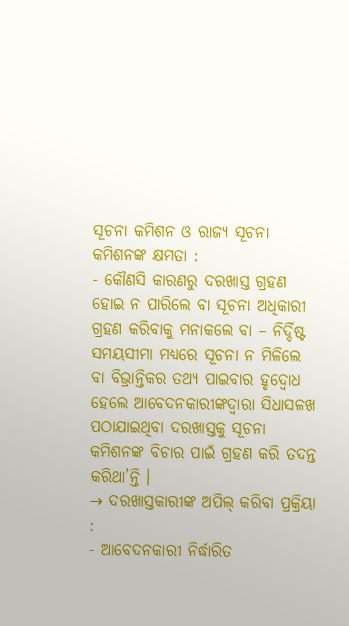ସୂଚନା କମିଶନ ଓ ରାଜ୍ୟ ସୂଚନା କମିଶନଙ୍କ କ୍ଷମତା :
- କୌଣସି କାରଣରୁ ଦରଖାସ୍ତ ଗ୍ରହଣ ହୋଇ ନ ପାରିଲେ ବା ସୂଚନା ଅଧିକାରୀ ଗ୍ରହଣ କରିବାକୁ ମନାକଲେ ବା – ନିର୍ଦ୍ଦିଷ୍ଟ ସମୟସୀମା ମଧ୍ୟରେ ସୂଚନା ନ ମିଳିଲେ ବା ବିଭ୍ରାନ୍ତିକର ତଥ୍ୟ ପାଇବାର ହୃଦ୍ବୋଧ ହେଲେ ଆବେଦନକାରୀଙ୍କଦ୍ୱାରା ସିଧାସଳଖ ପଠାଯାଇଥିବା ଦରଖାସ୍ତକୁ ସୂଚନା କମିଶନଙ୍କ ବିଚାର ପାଇଁ ଗ୍ରହଣ କରି ତଦନ୍ତ କରିଥା’ନ୍ତି ।
→ ଦରଖାସ୍ତକାରୀଙ୍କ ଅପିଲ୍ କରିବା ପ୍ରକ୍ରିୟା :
- ଆବେଦନକାରୀ ନିର୍ଦ୍ଧାରିତ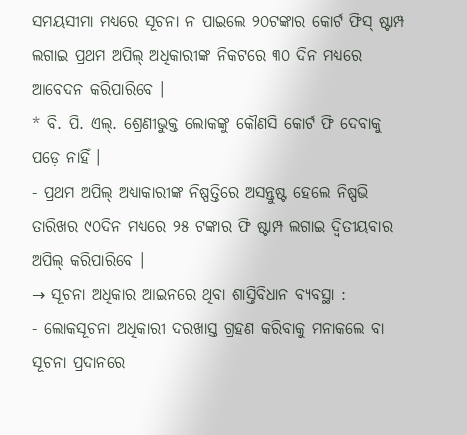ସମୟସୀମା ମଧ୍ଯରେ ସୂଚନା ନ ପାଇଲେ ୨୦ଟଙ୍କାର କୋର୍ଟ ଫିସ୍ ଷ୍ଟାମ୍ପ ଲଗାଇ ପ୍ରଥମ ଅପିଲ୍ ଅଧିକାରୀଙ୍କ ନିକଟରେ ୩୦ ଦିନ ମଧ୍ୟରେ ଆବେଦନ କରିପାରିବେ ।
* ବି. ପି. ଏଲ୍. ଶ୍ରେଣୀଭୁକ୍ତ ଲୋକଙ୍କୁ କୌଣସି କୋର୍ଟ ଫି ଦେବାକୁ ପଡ଼େ ନାହିଁ ।
- ପ୍ରଥମ ଅପିଲ୍ ଅଧ୍ୟାକାରୀଙ୍କ ନିଷ୍ପତ୍ତିରେ ଅସନ୍ତୁଷ୍ଟ ହେଲେ ନିଷ୍ପଭି ତାରିଖର ୯୦ଦିନ ମଧ୍ୟରେ ୨୫ ଟଙ୍କାର ଫି ଷ୍ଟାମ୍ପ ଲଗାଇ ଦ୍ବିତୀୟବାର ଅପିଲ୍ କରିପାରିବେ ।
→ ସୂଚନା ଅଧିକାର ଆଇନରେ ଥିବା ଶାସ୍ତିବିଧାନ ବ୍ୟବସ୍ଥା :
- ଲୋକସୂଚନା ଅଧିକାରୀ ଦରଖାସ୍ତ ଗ୍ରହଣ କରିବାକୁ ମନାକଲେ ବା ସୂଚନା ପ୍ରଦାନରେ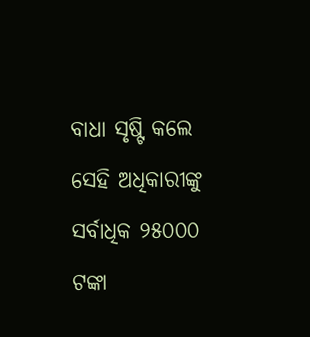ବାଧା ସୃଷ୍ଟି କଲେ ସେହି ଅଧିକାରୀଙ୍କୁ ସର୍ବାଧିକ ୨୫୦୦୦ ଟଙ୍କା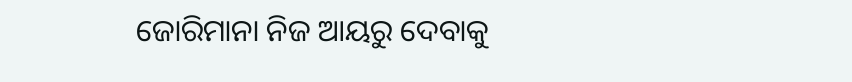ଜୋରିମାନା ନିଜ ଆୟରୁ ଦେବାକୁ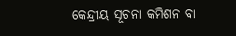କେନ୍ଦ୍ରୀୟ ସୂଚନା କମିଶନ ବା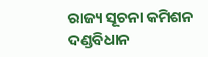ରାଜ୍ୟ ସୂଚନା କମିଶନ ଦଣ୍ଡବିଧାନ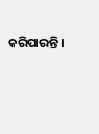କରିପାରନ୍ତି ।